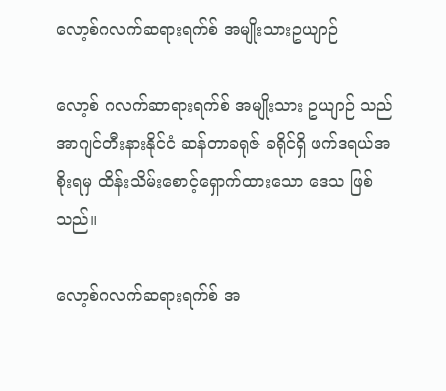လော့စ်ဂလက်ဆရားရက်စ် အမျိုးသားဥယျာဉ်

လော့စ် ဂလက်ဆာရားရက်စ် အမျိုးသား ဥယျာဉ် သည် အာဂျင်တီးနားနိုင်ငံ ဆန်တာခရုဇ် ခရိုင်ရှိ ဖက်ဒရယ်အစိုးရမှ ထိန်းသိမ်းစောင့်ရှောက်ထားသော ဒေသ ဖြစ်သည်။

လော့စ်ဂလက်ဆရားရက်စ် အ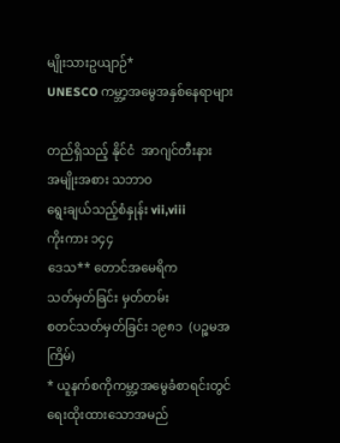မျိုးသားဥယျာဉ်*
UNESCO ကမ္ဘာ့အမွေအနှစ်နေရာများ

တည်ရှိသည့် နိုင်ငံ  အာဂျင်တီးနား
အမျိုးအစား သဘာဝ
ရွေးချယ်သည့်စံနှုန်း vii,viii
ကိုးကား ၁၄၄
ဒေသ** တောင်အမေရိက
သတ်မှတ်ခြင်း မှတ်တမ်း
စတင်သတ်မှတ်ခြင်း ၁၉၈၁  (ပဉ္စမအကြိမ်)
* ယူနက်စကိုကမ္ဘာ့အမွေခံစာရင်းတွင် ရေးထိုးထားသောအမည်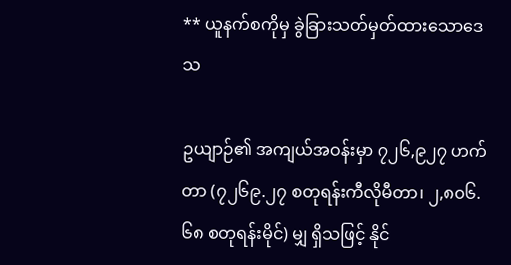** ယူနက်စကိုမှ ခွဲခြားသတ်မှတ်ထားသောဒေသ

ဥယျာဉ်၏ အကျယ်အဝန်းမှာ ၇၂၆,၉၂၇ ဟက်တာ (၇၂၆၉.၂၇ စတုရန်းကီလိုမီတာ၊ ၂,၈၀၆.၆၈ စတုရန်းမိုင်) မျှ ရှိသဖြင့် နိုင်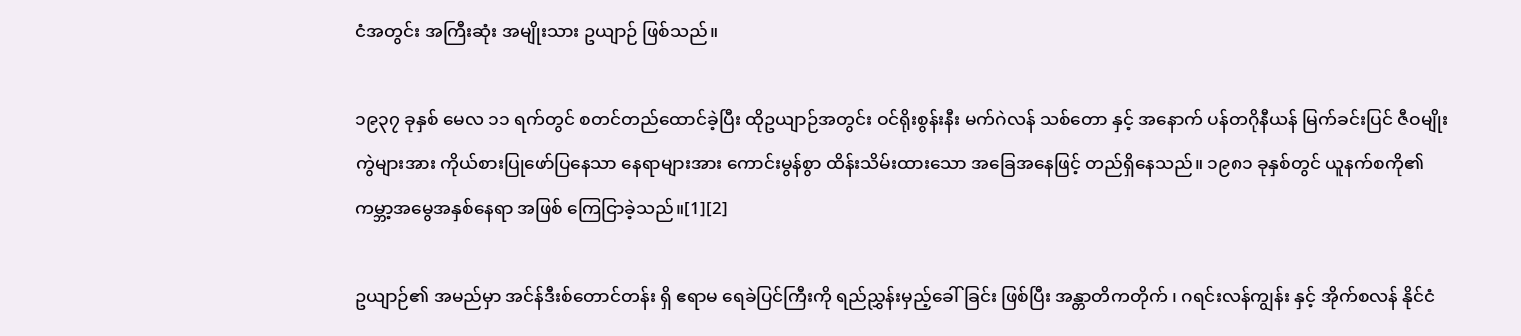ငံအတွင်း အကြီးဆုံး အမျိုးသား ဥယျာဉ် ဖြစ်သည်။

၁၉၃၇ ခုနှစ် မေလ ၁၁ ရက်တွင် စတင်တည်ထောင်ခဲ့ပြီး ထိုဥယျာဉ်အတွင်း ဝင်ရိုးစွန်းနီး မက်ဂဲလန် သစ်တော နှင့် အနောက် ပန်တဂိုနီယန် မြက်ခင်းပြင် ဇီဝမျိုးကွဲများအား ကိုယ်စားပြုဖော်ပြနေသာ နေရာများအား ကောင်းမွန်စွာ ထိန်းသိမ်းထားသော အခြေအနေဖြင့် တည်ရှိနေသည်။ ၁၉၈၁ ခုနှစ်တွင် ယူနက်စကို၏ ကမ္ဘာ့အမွေအနှစ်နေရာ အဖြစ် ကြေငြာခဲ့သည်။[1][2]

ဥယျာဉ်၏ အမည်မှာ အင်န်ဒီးစ်တောင်တန်း ရှိ ဧရာမ ရေခဲပြင်ကြီးကို ရည်ညွှန်းမှည့်ခေါ်ခြင်း ဖြစ်ပြီး အန္တာတိကတိုက် ၊ ဂရင်းလန်ကျွန်း နှင့် အိုက်စလန် နိုင်ငံ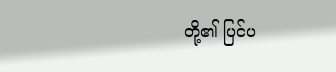တို့၏ ပြင်ပ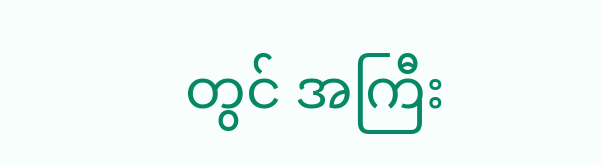တွင် အကြီး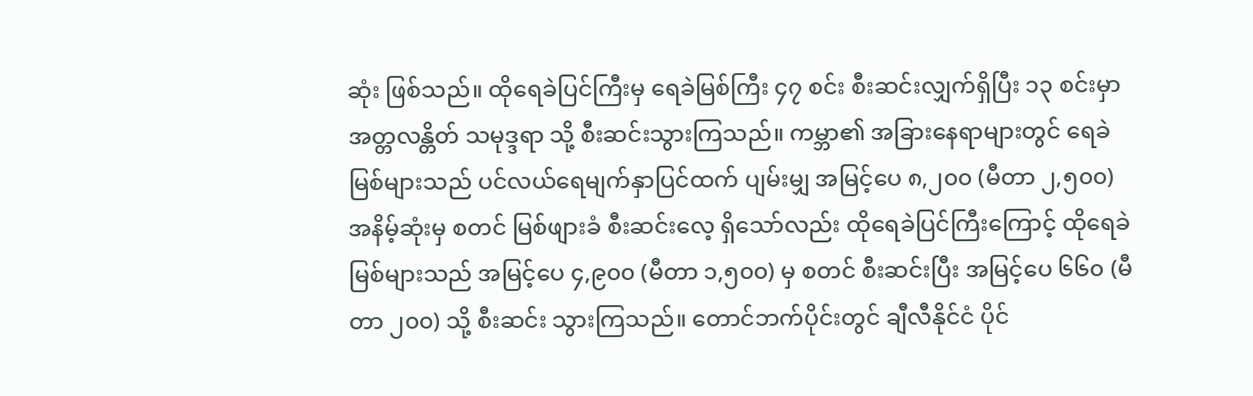ဆုံး ဖြစ်သည်။ ထိုရေခဲပြင်ကြီးမှ ရေခဲမြစ်ကြီး ၄၇ စင်း စီးဆင်းလျှက်ရှိပြီး ၁၃ စင်းမှာ အတ္တလန္တိတ် သမုဒ္ဒရာ သို့ စီးဆင်းသွားကြသည်။ ကမ္ဘာ၏ အခြားနေရာများတွင် ရေခဲမြစ်များသည် ပင်လယ်ရေမျက်နှာပြင်ထက် ပျမ်းမျှ အမြင့်ပေ ၈,၂၀၀ (မီတာ ၂,၅၀၀) အနိမ့်ဆုံးမှ စတင် မြစ်ဖျားခံ စီးဆင်းလေ့ ရှိသော်လည်း ထိုရေခဲပြင်ကြီးကြောင့် ထိုရေခဲမြစ်များသည် အမြင့်ပေ ၄,၉၀၀ (မီတာ ၁,၅၀၀) မှ စတင် စီးဆင်းပြီး အမြင့်ပေ ၆၆၀ (မီတာ ၂၀၀) သို့ စီးဆင်း သွားကြသည်။ တောင်ဘက်ပိုင်းတွင် ချီလီနိုင်ငံ ပိုင်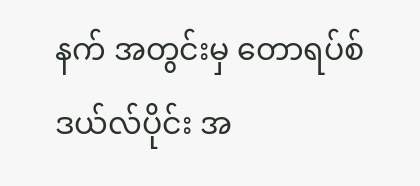နက် အတွင်းမှ တောရပ်စ် ဒယ်လ်ပိုင်း အ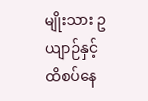မျိုးသား ဥယျာဉ်နှင့် ထိစပ်နေ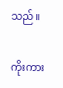သည်။

ကိုးကား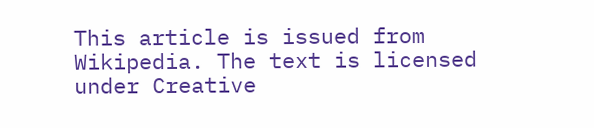This article is issued from Wikipedia. The text is licensed under Creative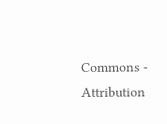Commons - Attribution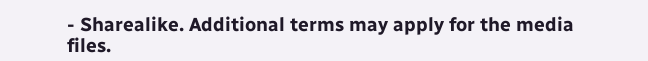- Sharealike. Additional terms may apply for the media files.